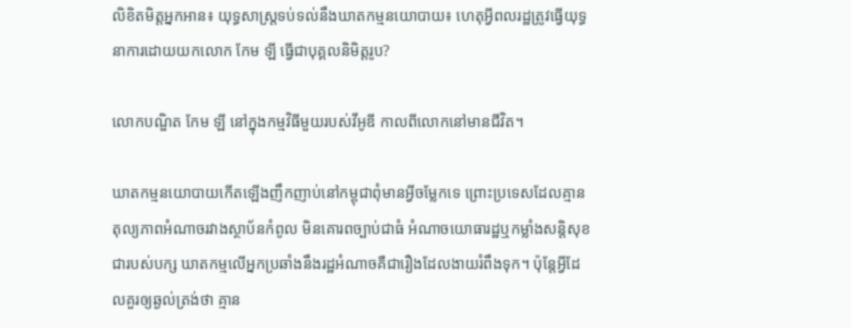លិខិតមិត្តអ្នកអាន៖ យុទ្ធសាស្ត្រទប់ទល់នឹងឃាតកម្មនយោបាយ៖ ហេតុអ្វីពលរដ្ឋត្រូវធ្វើយុទ្ធនាការដោយយកលោក កែម ឡី ធ្វើជាបុគ្គលនិមិត្តរូប?

លោកបណ្ឌិត កែម ឡី នៅក្នុងកម្មវិធីមួយរបស់វីអូឌី កាលពីលោកនៅមានជីវិត។

ឃាតកម្មនយោបាយកើតឡើងញឹកញាប់នៅកម្ពុជាពុំមានអ្វីចម្លែកទេ ព្រោះប្រទេសដែលគ្មានតុល្យភាពអំណាចរវាងស្ថាប័នកំពូល មិនគោរពច្បាប់ជាធំ អំណាចយោធារដ្ឋឬកម្លាំងសន្តិសុខជារបស់បក្ស ឃាតកម្មលើអ្នកប្រឆាំងនឹងរដ្ឋអំណាចគឺជារឿងដែលងាយរំពឹងទុក។ ប៉ុន្តែអ្វីដែលគួរឲ្យឆ្ងល់ត្រង់ថា គ្មាន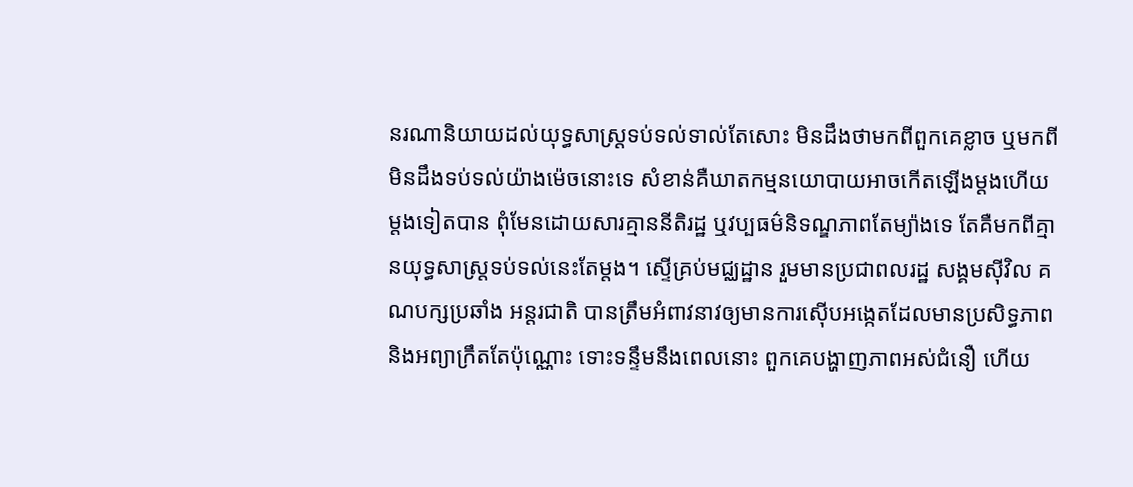នរណានិយាយដល់យុទ្ធសាស្ត្រទប់ទល់ទាល់តែសោះ មិនដឹងថាមកពីពួកគេខ្លាច ឬមកពីមិនដឹងទប់ទល់យ៉ាងម៉េចនោះទេ សំខាន់គឺឃាតកម្មនយោបាយអាចកើតឡើងម្តងហើយម្តងទៀតបាន ពុំមែនដោយសារគ្មាននីតិរដ្ឋ ឬវប្បធម៌និទណ្ឌភាពតែម្យ៉ាងទេ តែគឺមកពីគ្មានយុទ្ធសាស្ត្រទប់ទល់នេះតែម្តង។ ស្ទើគ្រប់មជ្ឈដ្ឋាន រួមមានប្រជាពលរដ្ឋ សង្គមស៊ីវិល គណបក្សប្រឆាំង អន្តរជាតិ បានត្រឹមអំពាវនាវឲ្យមានការស៊ើបអង្កេតដែលមានប្រសិទ្ធភាពនិងអព្យាក្រឹតតែប៉ុណ្ណោះ ទោះទន្ទឹមនឹងពេលនោះ ពួកគេបង្ហាញភាពអស់ជំនឿ ហើយ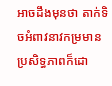អាចដឹងមុនថា តាក់ទិចអំពាវនាវកម្រមានប្រសិទ្ធភាពក៏ដោ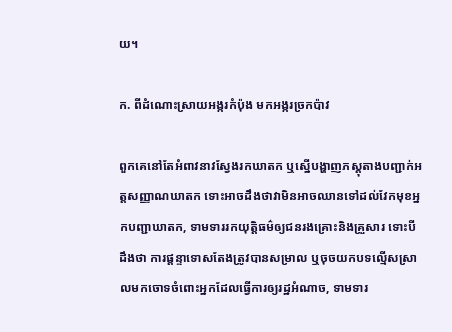យ។

ក. ពីដំណោះស្រាយអង្ករកំប៉ុង មកអង្ករច្រកប៉ាវ

ពួកគេនៅតែអំពាវនាវស្វែងរកឃាតក ឬស្នើបង្ហាញភស្តុតាងបញ្ជាក់អត្តសញ្ញាណឃាតក ទោះអាចដឹងថាវាមិនអាចឈានទៅដល់វែកមុខអ្នកបញ្ជាឃាតក, ទាមទាររកយុត្តិធម៌ឲ្យជនរងគ្រោះនិងគ្រួសារ ទោះបីដឹងថា ការផ្តន្ទាទោសតែងត្រូវបានសម្រាល ឬចុចយកបទល្មើសស្រាលមកចោទចំពោះអ្នកដែលធ្វើការឲ្យរដ្ឋអំណាច, ទាមទារ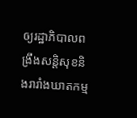ឲ្យរដ្ឋាភិបាលពង្រឹងសន្តិសុខនិងរារាំងឃាតកម្ម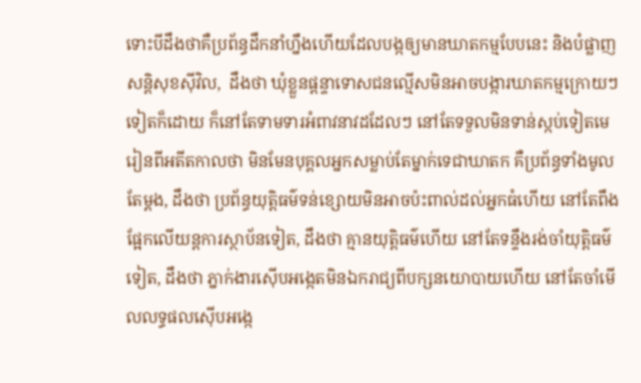ទោះបីដឹងថាគឺប្រព័ន្ធដឹកនាំហ្នឹងហើយដែលបង្កឲ្យមានឃាតកម្មបែបនេះ និងបំផ្លាញសន្តិសុខស៊ីវិល,  ដឹងថា ឃុំខ្លួនផ្តន្ទាទោសជនល្មើសមិនអាចបង្ការឃាតកម្មក្រោយៗទៀតក៏ដោយ ក៏នៅតែទាមទារអំពាវនាវដដែលៗ នៅតែទទួលមិនទាន់ស្កប់ទៀតមេរៀនពីអតីតកាលថា មិនមែនបុគ្គលអ្នកសម្លាប់តែម្នាក់ទេជាឃាតក គឺប្រព័ន្ធទាំងមូលតែម្តង, ដឹងថា ប្រព័ន្ធយុត្តិធម៌ទន់ខ្សោយមិនអាចប៉ះពាល់ដល់អ្នកធំហើយ នៅតែពឹងផ្អែកលើយន្តការស្ថាប័នទៀត, ដឹងថា គ្មានយុត្តិធម៌ហើយ នៅតែទន្ទឹងរង់ចាំយុត្តិធម៌ទៀត, ដឹងថា ភ្នាក់ងារស៊ើបអង្កេតមិនឯករាជ្យពីបក្សនយោបាយហើយ នៅតែចាំមើលលទ្ធផលស៊ើបអង្កេ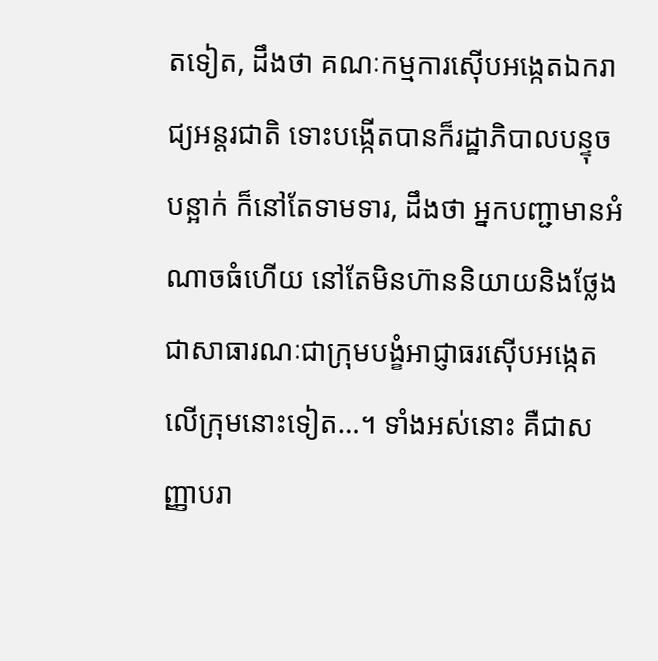តទៀត, ដឹងថា គណៈកម្មការស៊ើបអង្កេតឯករាជ្យអន្តរជាតិ ទោះបង្កើតបានក៏រដ្ឋាភិបាលបន្ទុចបន្អាក់ ក៏នៅតែទាមទារ, ដឹងថា អ្នកបញ្ជាមានអំណាចធំហើយ នៅតែមិនហ៊ាននិយាយនិងថ្លែងជាសាធារណៈជាក្រុមបង្ខំអាជ្ញាធរស៊ើបអង្កេតលើក្រុមនោះទៀត…។ ទាំងអស់នោះ គឺជាសញ្ញាបរា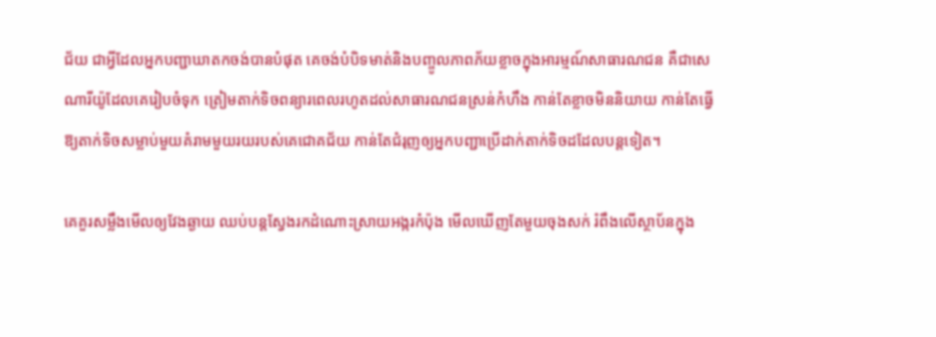ជ័យ ជាអ្វីដែលអ្នកបញ្ជាឃាតកចង់បានបំផុត គេចង់បំបិទមាត់និងបញ្ចូលភាពភ័យខ្លាចក្នុងអារម្មណ៍សាធារណជន គឺជាសេណារីយ៉ូដែលគេរៀបចំទុក ត្រៀមតាក់ទិចពន្យារពេលរហូតដល់សាធារណជនស្រន់កំហឹង កាន់តែខ្លាចមិននិយាយ កាន់តែធ្វើឱ្យតាក់ទិចសម្លាប់មួយគំរាមមួយរយរបស់គេជោគជ័យ កាន់តែជំរុញឲ្យអ្នកបញ្ជាប្រើដាក់តាក់ទិចដដែលបន្តទៀត។

គេគួរសម្លឹងមើលឲ្យវែងឆ្ងាយ ឈប់បន្តស្វែងរកដំណោះស្រាយអង្ករកំប៉ុង មើលឃើញតែមួយចុងសក់ រំពឹងលើស្ថាប័នក្នុង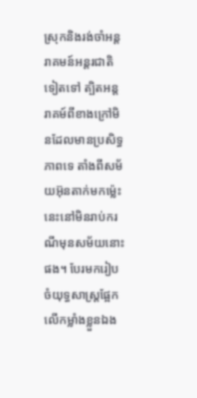ស្រុកនិងរង់ចាំអន្តរាគមន៍អន្តរជាតិទៀតទៅ ត្បិតអន្តរាគម៍ពីខាងក្រៅមិនដែលមានប្រសិទ្ធភាពទេ តាំងពីសម័យអ៊ុនតាក់មកម្ល៉េះ នេះនៅមិនរាប់ករណីមុនសម័យនោះផង។ បែរមករៀបចំយុទ្ធសាស្ត្រផ្អែកលើកម្លាំងខ្លួនឯង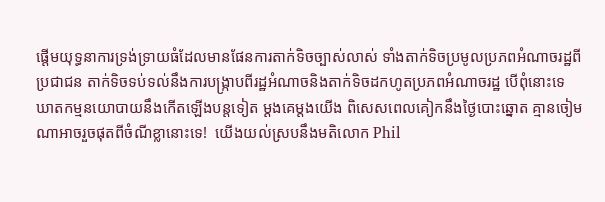ផ្តើមយុទ្ធនាការទ្រង់ទ្រាយធំដែលមានផែនការតាក់ទិចច្បាស់លាស់ ទាំងតាក់ទិចប្រមូលប្រភពអំណាចរដ្ឋពីប្រជាជន តាក់ទិចទប់ទល់នឹងការបង្ក្រាបពីរដ្ឋអំណាចនិងតាក់ទិចដកហូតប្រភពអំណាចរដ្ឋ បើពុំនោះទេ ឃាតកម្មនយោបាយនឹងកើតឡើងបន្តទៀត ម្តងគេម្តងយើង ពិសេសពេលគៀកនឹងថ្ងៃបោះឆ្នោត គ្មានចៀមណាអាចរួចផុតពីចំណីខ្លានោះទេ!  យើងយល់ស្របនឹងមតិលោក Phil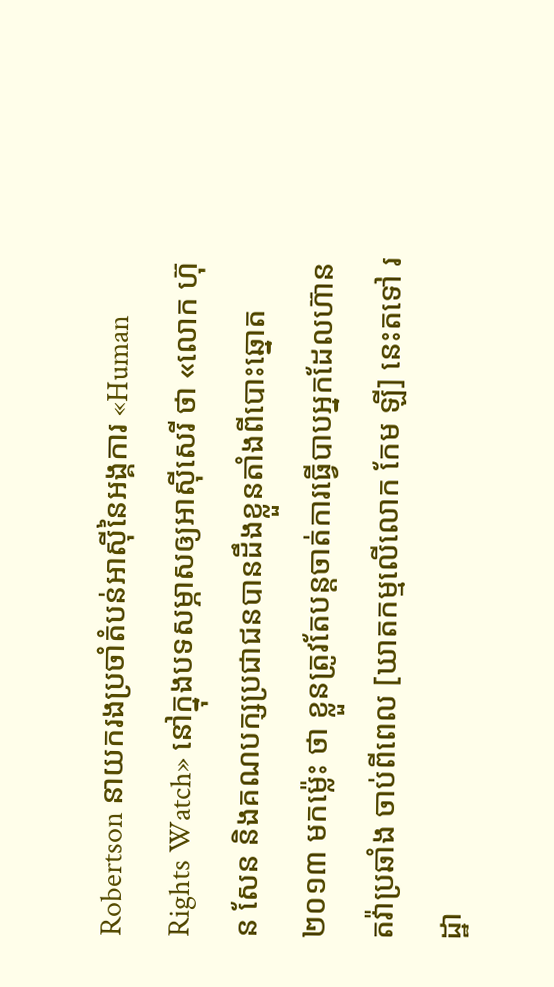Robertson នាយករងប្រចាំតំបន់អាស៊ីនៃអង្គការ «Human Rights Watch» នៅក្នុងបទសម្ភាសឲ្យអាស៊ីសេរី ថា «លោក ហ៊ុន សែន និងគណបក្សប្រជាជនបានដឹងខ្លួនតាំងពីបោះឆ្នោត២០១៣ មកម្ល៉េះ ថា ខ្លួនត្រូវតែបន្តចាត់ការធ្វើបាបអ្នកដែលហ៊ានតវ៉ាប្រឆាំង ចាប់ពីពេល [ឃាតកម្មលើលោក កែម ឡី] នេះតទៅ រដ្ឋា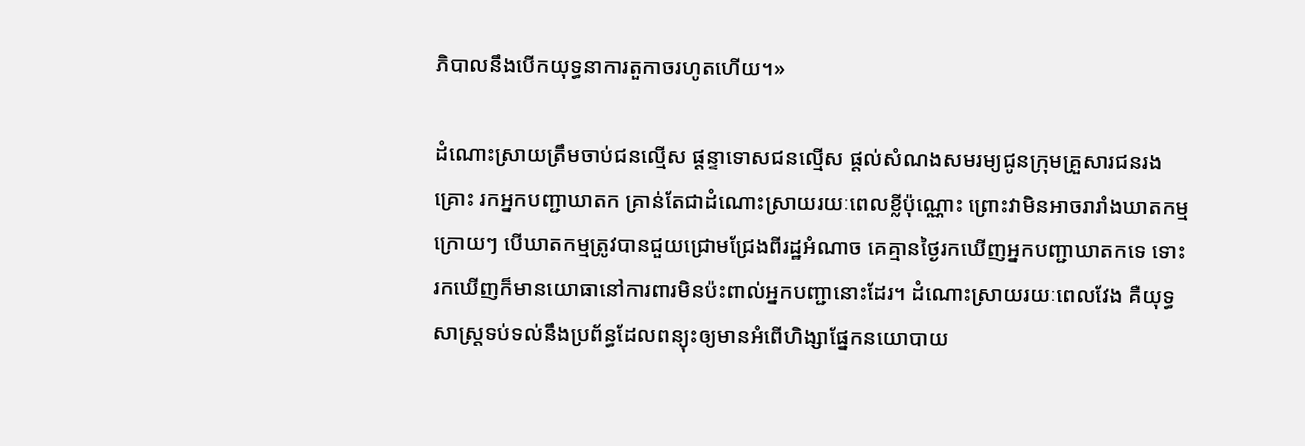ភិបាលនឹងបើកយុទ្ធនាការតួកាចរហូតហើយ។»

ដំណោះស្រាយត្រឹមចាប់ជនល្មើស ផ្តន្ទាទោសជនល្មើស ផ្តល់សំណងសមរម្យជូនក្រុមគ្រួសារជនរងគ្រោះ រកអ្នកបញ្ជាឃាតក គ្រាន់តែជាដំណោះស្រាយរយៈពេលខ្លីប៉ុណ្ណោះ ព្រោះវាមិនអាចរារាំងឃាតកម្មក្រោយៗ បើឃាតកម្មត្រូវបានជួយជ្រោមជ្រែងពីរដ្ឋអំណាច គេគ្មានថ្ងៃរកឃើញអ្នកបញ្ជាឃាតកទេ ទោះរកឃើញក៏មានយោធានៅការពារមិនប៉ះពាល់អ្នកបញ្ជានោះដែរ។ ដំណោះស្រាយរយៈពេលវែង គឺយុទ្ធសាស្ត្រទប់ទល់នឹងប្រព័ន្ធដែលពន្យុះឲ្យមានអំពើហិង្សាផ្នែកនយោបាយ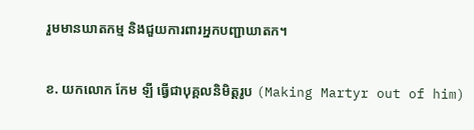រួមមានឃាតកម្ម និងជួយការពារអ្នកបញ្ជាឃាតក។

ខ. យកលោក កែម ឡី ធ្វើជាបុគ្គលនិមិត្តរូប (Making Martyr out of him)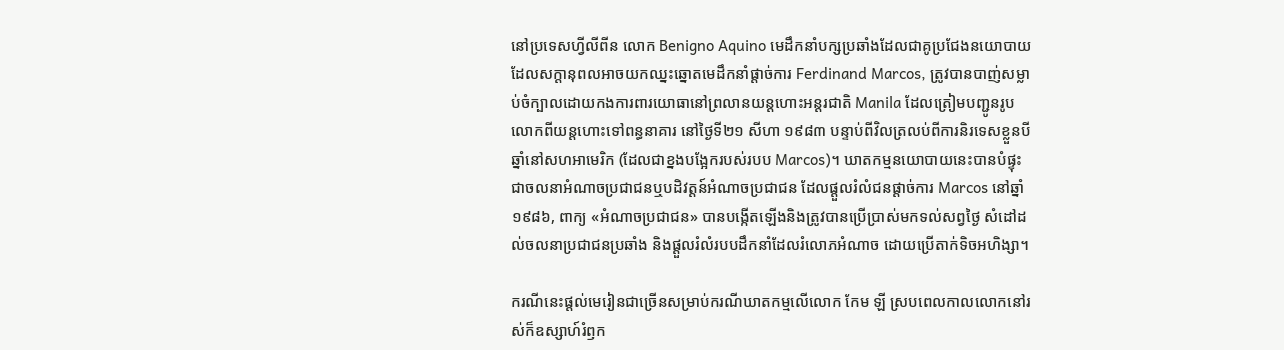នៅប្រទេសហ្វីលីពីន លោក Benigno Aquino មេដឹកនាំបក្សប្រឆាំងដែលជាគូប្រជែងនយោបាយដែលសក្តានុពលអាចយកឈ្នះឆ្នោតមេដឹកនាំផ្តាច់ការ Ferdinand Marcos, ត្រូវបានបាញ់សម្លាប់ចំក្បាលដោយកងការពារយោធានៅព្រលានយន្តហោះអន្តរជាតិ Manila ដែលត្រៀមបញ្ជូនរូបលោកពីយន្តហោះទៅពន្ធនាគារ នៅថ្ងៃទី២១ សីហា ១៩៨៣ បន្ទាប់ពីវិលត្រលប់ពីការនិរទេសខ្លួនបីឆ្នាំនៅសហអាមេរិក (ដែលជាខ្នងបង្អែករបស់របប Marcos)។ ឃាតកម្មនយោបាយនេះបានបំផ្ទុះជាចលនាអំណាចប្រជាជនឬបដិវត្តន៍អំណាចប្រជាជន ដែលផ្តួលរំលំជនផ្តាច់ការ Marcos នៅឆ្នាំ១៩៨៦, ពាក្យ «អំណាចប្រជាជន» បានបង្កើតឡើងនិងត្រូវបានប្រើប្រាស់មកទល់សព្វថ្ងៃ សំដៅដល់ចលនាប្រជាជនប្រឆាំង និងផ្តួលរំលំរបបដឹកនាំដែលរំលោភអំណាច ដោយប្រើតាក់ទិចអហិង្សា។

ករណីនេះផ្តល់មេរៀនជាច្រើនសម្រាប់ករណីឃាតកម្មលើលោក កែម ឡី ស្របពេលកាលលោកនៅរស់ក៏ឧស្សាហ៍រំឭក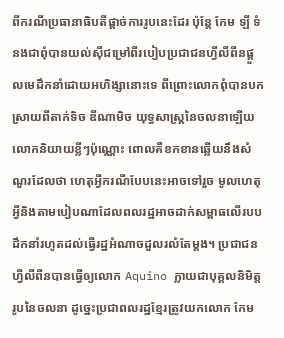ពីករណីប្រធានាធិបតីផ្តាច់ការរូបនេះដែរ ប៉ុន្តែ កែម ឡី ទំនងជាពុំបានយល់ស៊ីជម្រៅពីរបៀបប្រជាជនហ្វីលីពីនផ្តួលមេដឹកនាំដោយអហិង្សានោះទេ ពីព្រោះលោកពុំបានបកស្រាយពីតាក់ទិច ឌីណាមិច យុទ្ធសាស្ត្រនៃចលនាឡើយ លោកនិយាយខ្លីៗប៉ុណ្ណោះ ពោលគឺខកខានឆ្លើយនឹងសំណួរដែលថា ហេតុអ្វីករណីបែបនេះអាចទៅរួច មូលហេតុអ្វីនិងតាមបៀបណាដែលពលរដ្ឋអាចដាក់សម្ពាធលើរបបដឹកនាំរហូតដល់ធ្វើរដ្ឋអំណាចដួលរលំតែម្តង។ ប្រជាជនហ្វីលីពីនបានធ្វើឲ្យលោក Aquino ក្លាយជាបុគ្គលនិមិត្តរូបនៃចលនា ដូច្នេះប្រជាពលរដ្ឋខ្មែរត្រូវយកលោក កែម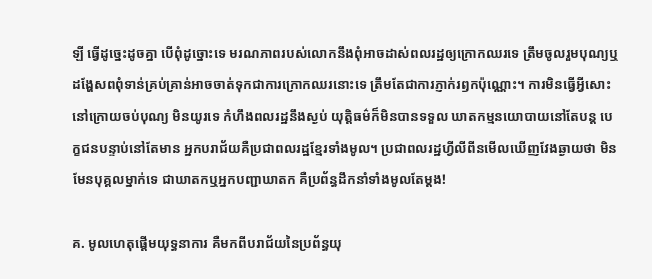ឡី ធ្វើដូច្នេះដូចគ្នា បើពុំដូច្នោះទេ មរណភាពរបស់លោកនឹងពុំអាចដាស់ពលរដ្ឋឲ្យក្រោកឈរទេ ត្រឹមចូលរួមបុណ្យឬដង្ហែសពពុំទាន់គ្រប់គ្រាន់អាចចាត់ទុកជាការក្រោកឈរនោះទេ ត្រឹមតែជាការភ្ញាក់រឭកប៉ុណ្ណោះ។ ការមិនធ្វើអ្វីសោះនៅក្រោយចប់បុណ្យ មិនយូរទេ កំហឹងពលរដ្ឋនឹងស្ងប់ យុត្តិធម៌ក៏មិនបានទទួល ឃាតកម្មនយោបាយនៅតែបន្ត បេក្ខជនបន្ទាប់នៅតែមាន អ្នកបរាជ័យគឺប្រជាពលរដ្ឋខ្មែរទាំងមូល។ ប្រជាពលរដ្ឋហ្វីលីពីនមើលឃើញវែងឆ្ងាយថា មិនមែនបុគ្គលម្នាក់ទេ ជាឃាតកឬអ្នកបញ្ជាឃាតក គឺប្រព័ន្ធដឹកនាំទាំងមូលតែម្តង!

គ. មូលហេតុផ្តើមយុទ្ធនាការ គឺមកពីបរាជ័យនៃប្រព័ន្ធយុ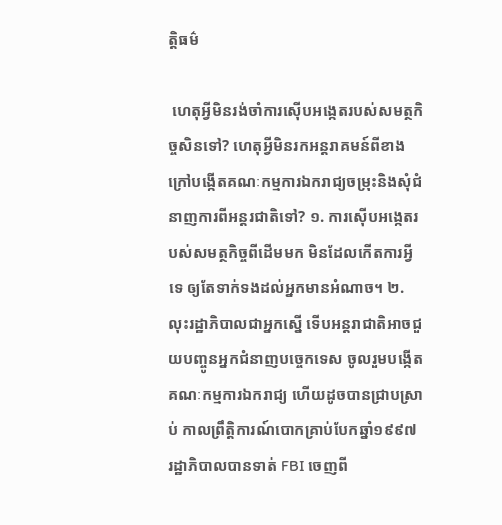ត្តិធម៌

 ហេតុអ្វីមិនរង់ចាំការស៊ើបអង្កេតរបស់សមត្ថកិច្ចសិនទៅ? ហេតុអ្វីមិនរកអន្តរាគមន៍ពីខាងក្រៅបង្កើតគណៈកម្មការឯករាជ្យចម្រុះនិងសុំជំនាញការពីអន្តរជាតិទៅ? ១. ការស៊ើបអង្កេតរបស់សមត្ថកិច្ចពីដើមមក មិនដែលកើតការអ្វីទេ ឲ្យតែទាក់ទងដល់អ្នកមានអំណាច។ ២. លុះរដ្ឋាភិបាលជាអ្នកស្នើ ទើបអន្តរាជាតិអាចជួយបញ្ចូនអ្នកជំនាញបច្ចេកទេស ចូលរួមបង្កើតគណៈកម្មការឯករាជ្យ ហើយដូចបានជ្រាបស្រាប់ កាលព្រឹត្តិការណ៍បោកគ្រាប់បែកឆ្នាំ១៩៩៧ រដ្ឋាភិបាលបានទាត់ FBI ចេញពី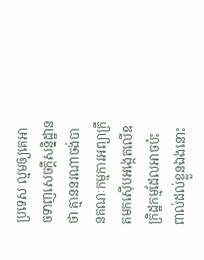ប្រទេស ល្មមឲ្យគេអាចទាញសេចក្តីសន្និដ្ឋានថា គ្មាននរណាចង់បានគណៈកម្មការអព្យាក្រឹតមកស៊ើបអង្កេតលើឧក្រិដ្ឋកម្មដែលអាចប៉ះពាល់ដល់ខ្លួនឯងនោះ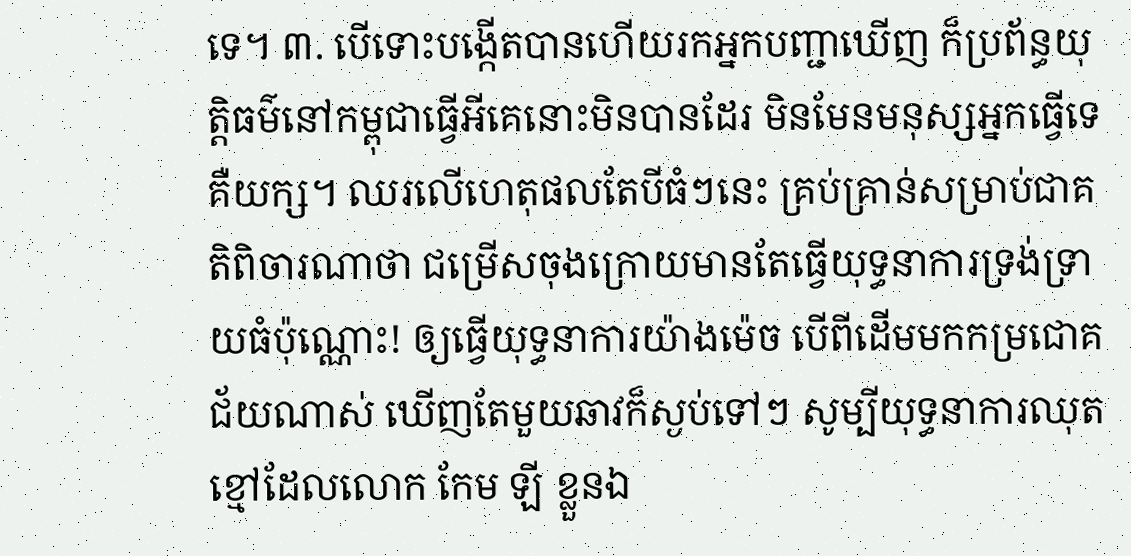ទេ។ ៣. បើទោះបង្កើតបានហើយរកអ្នកបញ្ជាឃើញ ក៏ប្រព័ន្ធយុត្តិធម៌នៅកម្ពុជាធ្វើអីគេនោះមិនបានដែរ មិនមែនមនុស្សអ្នកធ្វើទេ គឺយក្ស។ ឈរលើហេតុផលតែបីធំៗនេះ គ្រប់គ្រាន់សម្រាប់ជាគតិពិចារណាថា ជម្រើសចុងក្រោយមានតែធ្វើយុទ្ធនាការទ្រង់ទ្រាយធំប៉ុណ្ណោះ! ឲ្យធ្វើយុទ្ធនាការយ៉ាងម៉េច បើពីដើមមកកម្រជោគជ័យណាស់ ឃើញតែមួយឆាវក៏ស្ងប់ទៅៗ សូម្បីយុទ្ធនាការឈុតខ្មៅដែលលោក កែម ឡី ខ្លួនឯ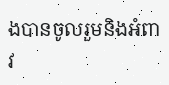ងបានចូលរួមនិងអំពាវ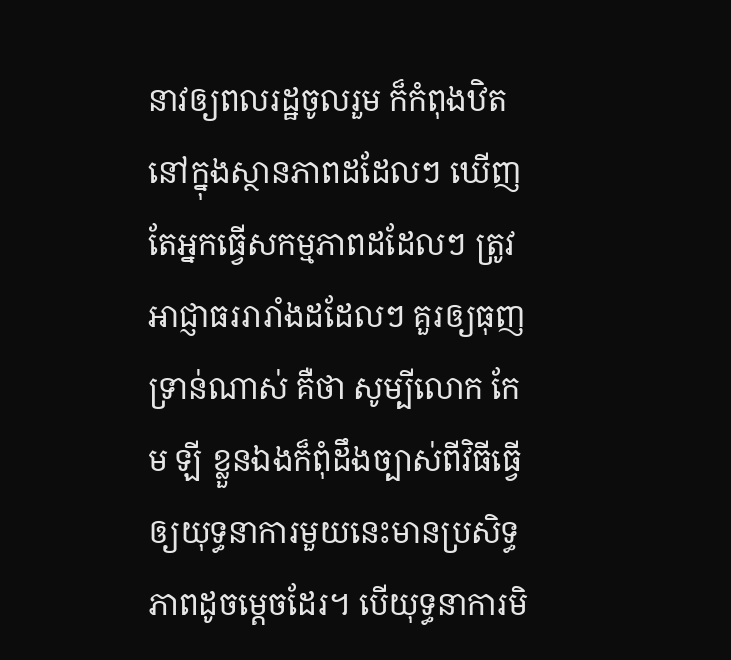នាវឲ្យពលរដ្ឋចូលរួម ក៏កំពុងឋិតនៅក្នុងស្ថានភាពដដែលៗ ឃើញតែអ្នកធ្វើសកម្មភាពដដែលៗ ត្រូវអាជ្ញាធររារាំងដដែលៗ គួរឲ្យធុញទ្រាន់ណាស់ គឺថា សូម្បីលោក កែម ឡី ខ្លួនឯងក៏ពុំដឹងច្បាស់ពីវិធីធ្វើឲ្យយុទ្ធនាការមួយនេះមានប្រសិទ្ធភាពដូចម្តេចដែរ។ បើយុទ្ធនាការមិ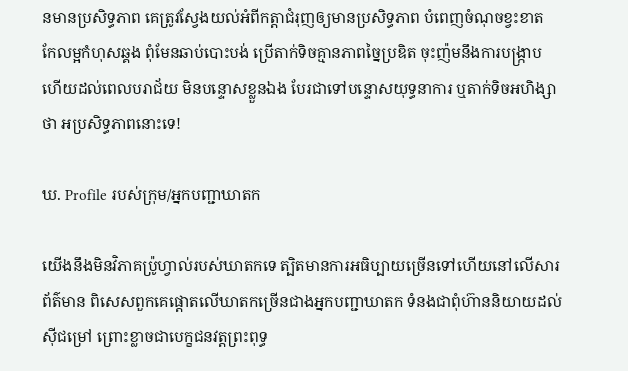នមានប្រសិទ្ធភាព គេត្រូវស្វែងយល់អំពីកត្តាជំរុញឲ្យមានប្រសិទ្ធភាព បំពេញចំណុចខ្វះខាត កែលម្អកំហុសឆ្គង ពុំមែនឆាប់បោះបង់ ប្រើតាក់ទិចគ្មានភាពច្នៃប្រឌិត ចុះញ៉មនឹងការបង្ក្រាប ហើយដល់ពេលបរាជ័យ មិនបន្ទោសខ្លួនឯង បែរជាទៅបន្ទោសយុទ្ធនាការ ឬតាក់ទិចអហិង្សាថា អប្រសិទ្ធភាពនោះទេ!

ឃ. Profile របស់ក្រុម/អ្នកបញ្ជាឃាតក

យើងនឹងមិនវិភាគប្រ៉ូហ្វាល់របស់ឃាតកទេ ត្បិតមានការអធិប្បាយច្រើនទៅហើយនៅលើសារព័ត៌មាន ពិសេសពួកគេផ្តោតលើឃាតកច្រើនជាងអ្នកបញ្ជាឃាតក ទំនងជាពុំហ៊ាននិយាយដល់ស៊ីជម្រៅ ព្រោះខ្លាចជាបេក្ខជនវត្តព្រះពុទ្ធ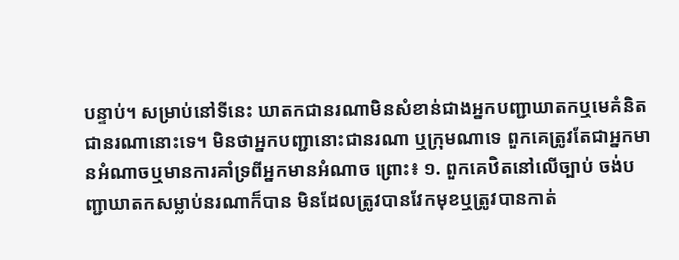បន្ទាប់។ សម្រាប់នៅទីនេះ ឃាតកជានរណាមិនសំខាន់ជាងអ្នកបញ្ជាឃាតកឬមេគំនិតជានរណានោះទេ។ មិនថាអ្នកបញ្ជានោះជានរណា ឬក្រុមណាទេ ពួកគេត្រូវតែជាអ្នកមានអំណាចឬមានការគាំទ្រពីអ្នកមានអំណាច ព្រោះ៖ ១. ពួកគេឋិតនៅលើច្បាប់ ចង់បញ្ជាឃាតកសម្លាប់នរណាក៏បាន មិនដែលត្រូវបានវែកមុខឬត្រូវបានកាត់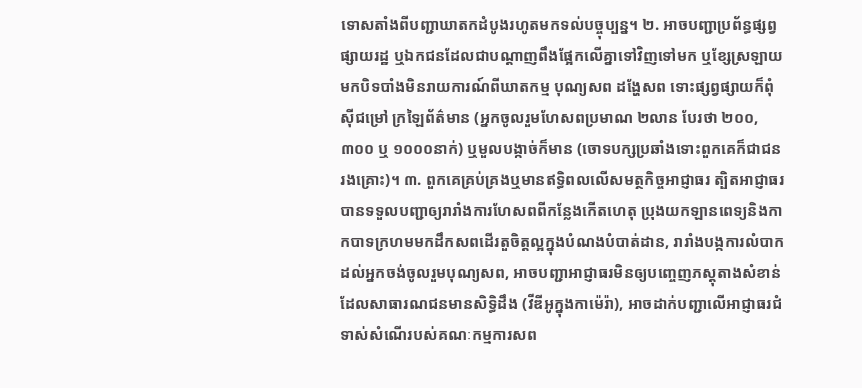ទោសតាំងពីបញ្ជាឃាតកដំបូងរហូតមកទល់បច្ចុប្បន្ន។ ២. អាចបញ្ជាប្រព័ន្ធផ្សព្វផ្សាយរដ្ឋ ឬឯកជនដែលជាបណ្តាញពឹងផ្អែកលើគ្នាទៅវិញទៅមក ឬខ្សែស្រឡាយ មកបិទបាំងមិនរាយការណ៍ពីឃាតកម្ម បុណ្យសព ដង្ហែសព ទោះផ្សព្វផ្សាយក៏ពុំស៊ីជម្រៅ ក្រឡៃព័ត៌មាន (អ្នកចូលរួមហែសពប្រមាណ ២លាន បែរថា ២០០, ៣០០ ឬ ១០០០នាក់) ឬមួលបង្កាច់ក៏មាន (ចោទបក្សប្រឆាំងទោះពួកគេក៏ជាជនរងគ្រោះ)។ ៣. ពួកគេគ្រប់គ្រងឬមានឥទ្ធិពលលើសមត្ថកិច្ចអាជ្ញាធរ ត្បិតអាជ្ញាធរបានទទួលបញ្ជាឲ្យរារាំងការហែសពពីកន្លែងកើតហេតុ ប្រុងយកឡានពេទ្យនិងកាកបាទក្រហមមកដឹកសពដើរតួចិត្តល្អក្នុងបំណងបំបាត់ដាន, រារាំងបង្កការលំបាកដល់អ្នកចង់ចូលរួមបុណ្យសព, អាចបញ្ជាអាជ្ញាធរមិនឲ្យបញ្ចេញភស្តុតាងសំខាន់ដែលសាធារណជនមានសិទ្ធិដឹង (វីឌីអូក្នុងកាម៉េរ៉ា), អាចដាក់បញ្ជាលើអាជ្ញាធរជំទាស់សំណើរបស់គណៈកម្មការសព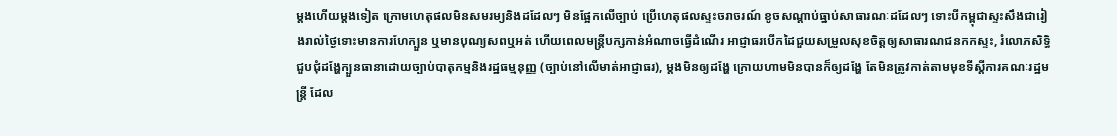ម្តងហើយម្តងទៀត ក្រោមហេតុផលមិនសមរម្យនិងដដែលៗ មិនផ្អែកលើច្បាប់ ប្រើហេតុផលស្ទះចរាចរណ៍ ខូចសណ្តាប់ធ្នាប់សាធារណៈដដែលៗ ទោះបីកម្ពុជាស្ទះសឹងជារៀងរាល់ថ្ងៃទោះមានការហែក្បួន ឬមានបុណ្យសពឬអត់ ហើយពេលមន្ត្រីបក្សកាន់អំណាចធ្វើដំណើរ អាជ្ញាធរបើកដៃជួយសម្រួលសុខចិត្តឲ្យសាធារណជនកកស្ទះ, រំលោភសិទ្ធិជួបជុំដង្ហែក្បួនធានាដោយច្បាប់បាតុកម្មនិងរដ្ឋធម្មនុញ្ញ (ច្បាប់នៅលើមាត់អាជ្ញាធរ), ម្តងមិនឲ្យដង្ហែ ក្រោយហាមមិនបានក៏ឲ្យដង្ហែ តែមិនត្រូវកាត់តាមមុខទីស្ដីការគណៈរដ្ឋមន្ត្រី ដែល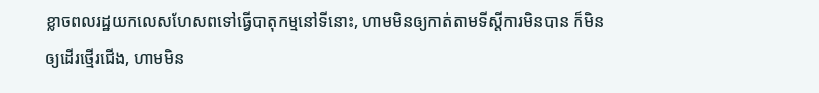ខ្លាចពលរដ្ឋយកលេសហែសពទៅធ្វើបាតុកម្មនៅទីនោះ, ហាមមិនឲ្យកាត់តាមទីស្តីការមិនបាន ក៏មិនឲ្យដើរថ្មើរជើង, ហាមមិន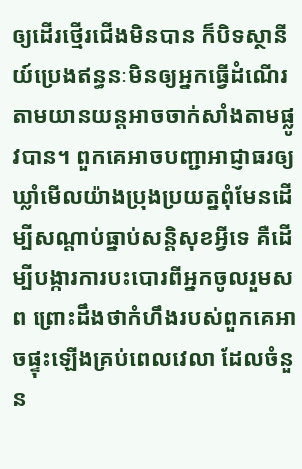ឲ្យដើរថ្មើរជើងមិនបាន ក៏បិទស្ថានីយ៍ប្រេងឥន្ធនៈមិនឲ្យអ្នកធ្វើដំណើរតាមយានយន្តអាចចាក់សាំងតាមផ្លូវបាន។ ពួកគេអាចបញ្ជាអាជ្ញាធរឲ្យឃ្លាំមើលយ៉ាងប្រុងប្រយត្នពុំមែនដើម្បីសណ្តាប់ធ្នាប់សន្តិសុខអ្វីទេ គឺដើម្បីបង្ការការបះបោរពីអ្នកចូលរួមសព ព្រោះដឹងថាកំហឹងរបស់ពួកគេអាចផ្ទុះឡើងគ្រប់ពេលវេលា ដែលចំនួន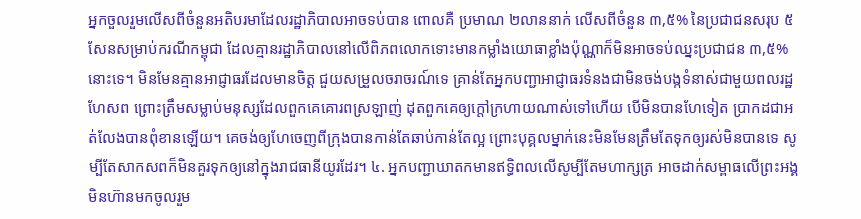អ្នកចួលរួមលើសពីចំនួនអតិបរមាដែលរដ្ឋាភិបាលអាចទប់បាន ពោលគឺ ប្រមាណ ២លាននាក់ លើសពីចំនួន ៣,៥% នៃប្រជាជនសរុប ៥សែនសម្រាប់ករណីកម្ពុជា ដែលគ្មានរដ្ឋាភិបាលនៅលើពិភពលោកទោះមានកម្លាំងយោធាខ្លាំងប៉ុណ្ណាក៏មិនអាចទប់ឈ្នះប្រជាជន ៣,៥% នោះទេ។ មិនមែនគ្មានអាជ្ញាធរដែលមានចិត្ត ជួយសម្រួលចរាចរណ៍ទេ គ្រាន់តែអ្នកបញ្ជាអាជ្ញាធរទំនងជាមិនចង់បង្កទំនាស់ជាមួយពលរដ្ឋហែសព ព្រោះត្រឹមសម្លាប់មនុស្សដែលពួកគេគោរពស្រឡាញ់ ដុតពួកគេឲ្យក្តៅក្រហាយណាស់ទៅហើយ បើមិនបានហែទៀត ប្រាកដជាអត់លែងបានពុំខានឡើយ។ គេចង់ឲ្យហែចេញពីក្រុងបានកាន់តែឆាប់កាន់តែល្អ ព្រោះបុគ្គលម្នាក់នេះមិនមែនត្រឹមតែទុកឲ្យរស់មិនបានទេ សូម្បីតែសាកសពក៏មិនគួរទុកឲ្យនៅក្នុងរាជធានីយូរដែរ។ ៤. អ្នកបញ្ជាឃាតកមានឥទ្ធិពលលើសូម្បីតែមហាក្សត្រ អាចដាក់សម្ពាធលើព្រះអង្គមិនហ៊ានមកចូលរួម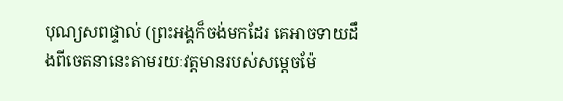បុណ្យសពផ្ទាល់ (ព្រះអង្គក៏ចង់មកដែរ គេអាចទាយដឹងពីចេតនានេះតាមរយៈវត្តមានរបស់សម្តេចម៉ែ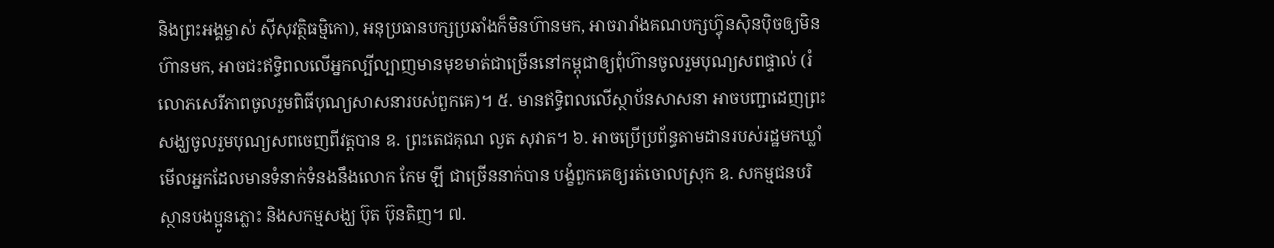និងព្រះអង្គម្ចាស់ ស៊ីសុវត្ថិធម្មិកោ), អនុប្រធានបក្សប្រឆាំងក៏មិនហ៊ានមក, អាចរារាំងគណបក្សហ្វ៊ុនស៊ិនប៉ិចឲ្យមិនហ៊ានមក, អាចជះឥទ្ធិពលលើអ្នកល្បីល្បាញមានមុខមាត់ជាច្រើននៅកម្ពុជាឲ្យពុំហ៊ានចូលរួមបុណ្យសពផ្ទាល់ (រំលោភសេរីភាពចូលរួមពិធីបុណ្យសាសនារបស់ពួកគេ)។ ៥. មានឥទ្ធិពលលើស្ថាប័នសាសនា អាចបញ្ជាដេញព្រះសង្ឃចូលរួមបុណ្យសពចេញពីវត្តបាន ឧ. ព្រះតេជគុណ លួត សុវាត។ ៦. អាចប្រើប្រព័ន្ធតាមដានរបស់រដ្ឋមកឃ្លាំមើលអ្នកដែលមានទំនាក់ទំនងនឹងលោក កែម ឡី ជាច្រើននាក់បាន បង្ខំពួកគេឲ្យរត់ចោលស្រុក ឧ. សកម្មជនបរិស្ថានបងប្អូនភ្លោះ និងសកម្មសង្ឃ ប៊ុត ប៊ុនតិញ។ ៧.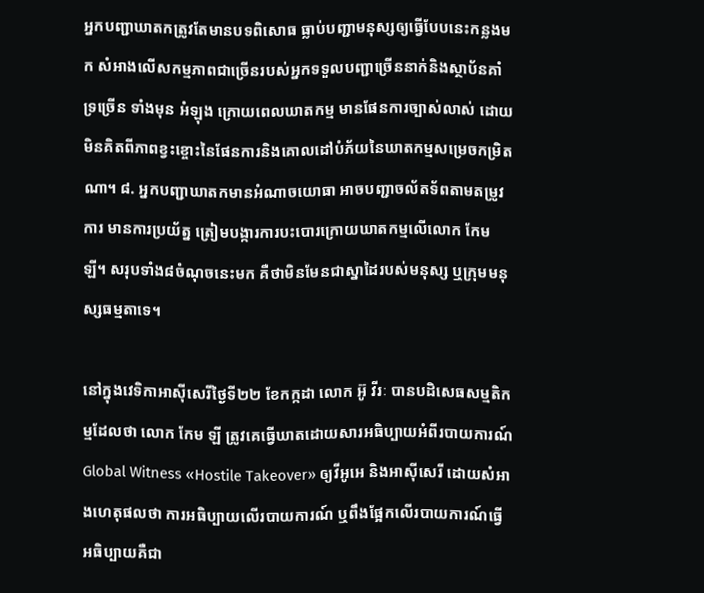អ្នកបញ្ជាឃាតកត្រូវតែមានបទពិសោធ ធ្លាប់បញ្ជាមនុស្សឲ្យធ្វើបែបនេះកន្លងមក សំអាងលើសកម្មភាពជាច្រើនរបស់អ្នកទទួលបញ្ជាច្រើននាក់និងស្ថាប័នគាំទ្រច្រើន ទាំងមុន អំឡុង ក្រោយពេលឃាតកម្ម មានផែនការច្បាស់លាស់ ដោយមិនគិតពីភាពខ្វះខ្ចោះនៃផែនការនិងគោលដៅបំភ័យនៃឃាតកម្មសម្រេចកម្រិតណា។ ៨. អ្នកបញ្ជាឃាតកមានអំណាចយោធា អាចបញ្ជាចល័តទ័ពតាមតម្រូវការ មានការប្រយ័ត្ន ត្រៀមបង្ការការបះបោរក្រោយឃាតកម្មលើលោក កែម ឡី។ សរុបទាំង៨ចំណុចនេះមក គឺថាមិនមែនជាស្នាដៃរបស់មនុស្ស ឬក្រុមមនុស្សធម្មតាទេ។

នៅក្នុងវេទិកាអាស៊ីសេរីថ្ងៃទី២២ ខែកក្កដា លោក អ៊ូ វីរៈ បានបដិសេធសម្មតិកម្មដែលថា លោក កែម ឡី ត្រូវគេធ្វើឃាតដោយសារអធិប្បាយអំពីរបាយការណ៍ Global Witness «Hostile Takeover» ឲ្យវីអូអេ និងអាស៊ីសេរី ដោយសំអាងហេតុផលថា ការអធិប្បាយលើរបាយការណ៍ ឬពឹងផ្អែកលើរបាយការណ៍ធ្វើអធិប្បាយគឺជា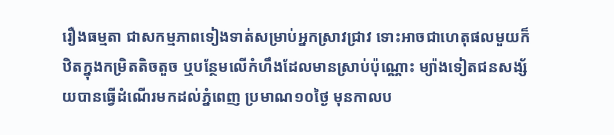រឿងធម្មតា ជាសកម្មភាពទៀងទាត់សម្រាប់អ្នកស្រាវជ្រាវ ទោះអាចជាហេតុផលមួយក៏ឋិតក្នុងកម្រិតតិចតួច ឬបន្ថែមលើកំហឹងដែលមានស្រាប់ប៉ុណ្ណោះ ម្យ៉ាងទៀតជនសង្ស័យបានធ្វើដំណើរមកដល់ភ្នំពេញ ប្រមាណ១០ថ្ងៃ មុនកាលប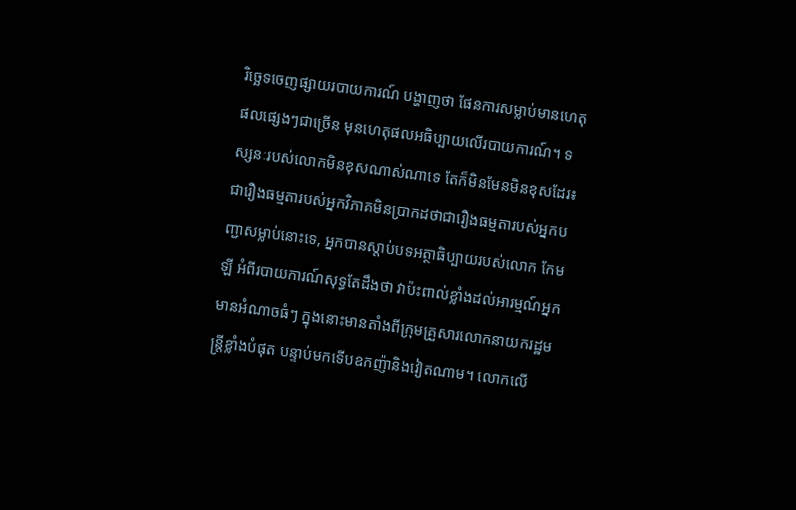រិច្ឆេទចេញផ្សាយរបាយការណ៍ បង្ហាញថា ផែនការសម្លាប់មានហេតុផលផ្សេងៗជាច្រើន មុនហេតុផលអធិប្បាយលើរបាយការណ៍។ ទស្សនៈរបស់លោកមិនខុសណាស់ណាទេ តែក៏មិនមែនមិនខុសដែរ៖ ជារឿងធម្មតារបស់អ្នកវិភាគមិនប្រាកដថាជារឿងធម្មតារបស់អ្នកបញ្ជាសម្លាប់នោះទេ, អ្នកបានស្តាប់បទអត្ថាធិប្បាយរបស់លោក កែម ឡី អំពីរបាយការណ៍សុទ្ធតែដឹងថា វាប៉ះពាល់ខ្លាំងដល់អារម្មណ៍អ្នកមានអំណាចធំៗ ក្នុងនោះមានតាំងពីក្រុមគ្រួសារលោកនាយករដ្ឋមន្ត្រីខ្លាំងបំផុត បន្ទាប់មកទើបឧកញ៉ានិងវៀតណាម។ លោកលើ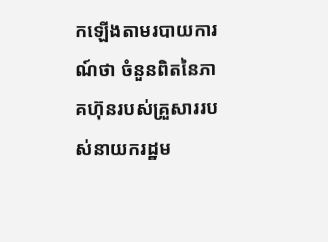កឡើងតាមរបាយការណ៍ថា ចំនួនពិតនៃភាគហ៊ុនរបស់គ្រួសាររបស់នាយករដ្ឋម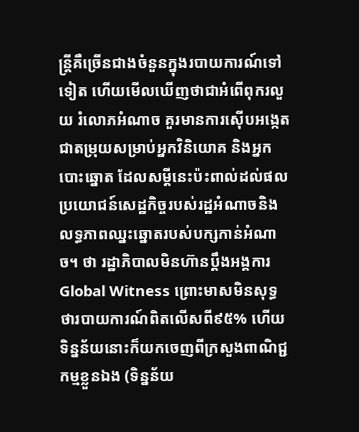ន្ត្រីគឺច្រើនជាងចំនួនក្នុងរបាយការណ៍ទៅទៀត ហើយមើលឃើញថាជាអំពើពុករលួយ រំលោភអំណាច គួរមានការស៊ើបអង្កេត ជាតម្រុយសម្រាប់អ្នកវិនិយោគ និងអ្នកបោះឆ្នោត ដែលសម្តីនេះប៉ះពាល់ដល់ផលប្រយោជន៍សេដ្ឋកិច្ចរបស់រដ្ឋអំណាចនិងលទ្ធភាពឈ្នះឆ្នោតរបស់បក្សកាន់អំណាច។ ថា រដ្ឋាភិបាលមិនហ៊ានប្តឹងអង្គការ Global Witness ព្រោះមាសមិនសុទ្ធ ថារបាយការណ៍ពិតលើសពី៩៥% ហើយទិន្នន័យនោះក៏យកចេញពីក្រសួងពាណិជ្ជកម្មខ្លួនឯង (ទិន្នន័យ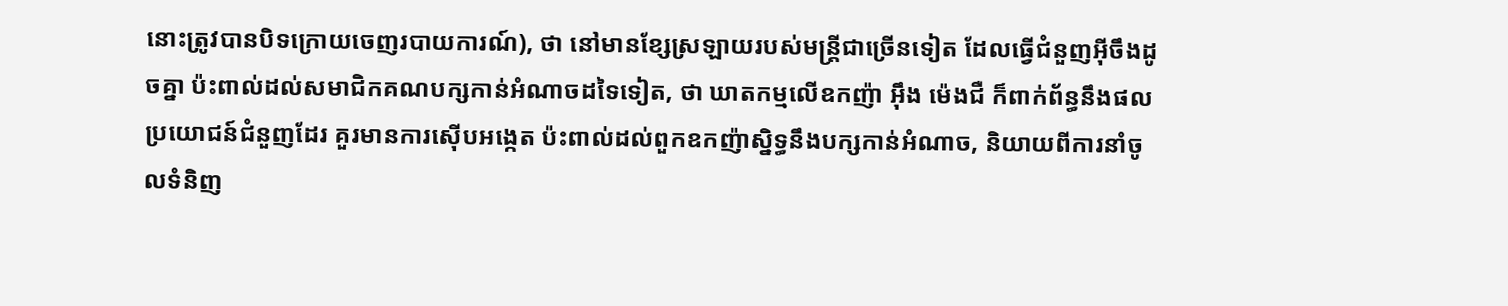នោះត្រូវបានបិទក្រោយចេញរបាយការណ៍), ថា នៅមានខ្សែស្រឡាយរបស់មន្ត្រីជាច្រើនទៀត ដែលធ្វើជំនួញអ៊ីចឹងដូចគ្នា ប៉ះពាល់ដល់សមាជិកគណបក្សកាន់អំណាចដទៃទៀត, ថា ឃាតកម្មលើឧកញ៉ា អ៊ឹង ម៉េងជឺ ក៏ពាក់ព័ន្ធនឹងផលប្រយោជន៍ជំនួញដែរ គួរមានការស៊ើបអង្កេត ប៉ះពាល់ដល់ពួកឧកញ៉ាស្និទ្ធនឹងបក្សកាន់អំណាច, និយាយពីការនាំចូលទំនិញ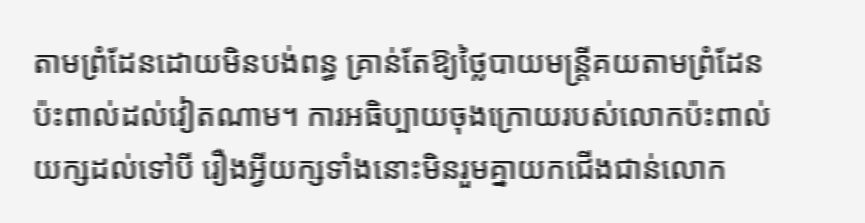តាមព្រំដែនដោយមិនបង់ពន្ធ គ្រាន់តែឱ្យថ្លៃបាយមន្ត្រីគយតាមព្រំដែន ប៉ះពាល់ដល់វៀតណាម។ ការអធិប្បាយចុងក្រោយរបស់លោកប៉ះពាល់យក្សដល់ទៅបី រឿងអ្វីយក្សទាំងនោះមិនរួមគ្នាយកជើងជាន់លោក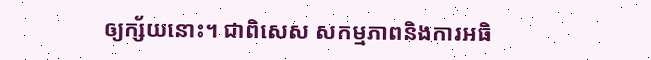ឲ្យក្ស័យនោះ។ ជាពិសេស សកម្មភាពនិងការអធិ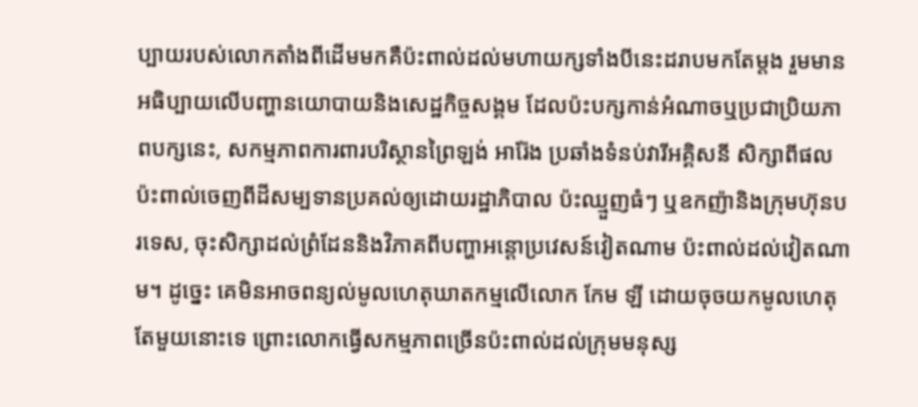ប្បាយរបស់លោកតាំងពីដើមមកគឺប៉ះពាល់ដល់មហាយក្សទាំងបីនេះដរាបមកតែម្តង រួមមានអធិប្បាយលើបញ្ហានយោបាយនិងសេដ្ឋកិច្ចសង្គម ដែលប៉ះបក្សកាន់អំណាចឬប្រជាប្រិយភាពបក្សនេះ, សកម្មភាពការពារបរិស្ថានព្រៃឡង់ អារ៉ែង ប្រឆាំងទំនប់វារីអគ្គិសនី សិក្សាពីផលប៉ះពាល់ចេញពីដីសម្បទានប្រគល់ឲ្យដោយរដ្ឋាភិបាល ប៉ះឈ្មួញធំៗ ឬឧកញ៉ានិងក្រុមហ៊ុនបរទេស, ចុះសិក្សាដល់ព្រំដែននិងវិភាគពីបញ្ហាអន្តោប្រវេសន៍វៀតណាម ប៉ះពាល់ដល់វៀតណាម។ ដូច្នេះ គេមិនអាចពន្យល់មូលហេតុឃាតកម្មលើលោក កែម ឡី ដោយចុចយកមូលហេតុតែមួយនោះទេ ព្រោះលោកធ្វើសកម្មភាពច្រើនប៉ះពាល់ដល់ក្រុមមនុស្ស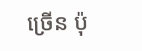ច្រើន ប៉ុ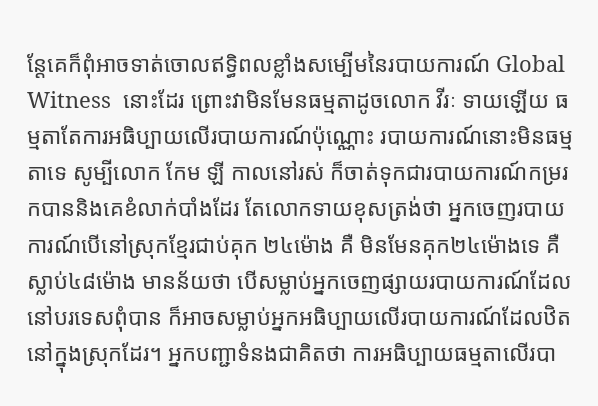ន្តែគេក៏ពុំអាចទាត់ចោលឥទ្ធិពលខ្លាំងសម្បើមនៃរបាយការណ៍ Global Witness  នោះដែរ ព្រោះវាមិនមែនធម្មតាដូចលោក វីរៈ ទាយឡើយ ធម្មតាតែការអធិប្បាយលើរបាយការណ៍ប៉ុណ្ណោះ របាយការណ៍នោះមិនធម្មតាទេ សូម្បីលោក កែម ឡី កាលនៅរស់ ក៏ចាត់ទុកជារបាយការណ៍កម្ររកបាននិងគេខំលាក់បាំងដែរ តែលោកទាយខុសត្រង់ថា អ្នកចេញរបាយការណ៍បើនៅស្រុកខ្មែរជាប់គុក ២៤ម៉ោង គឺ មិនមែនគុក២៤ម៉ោងទេ គឺ ស្លាប់៤៨ម៉ោង មានន័យថា បើសម្លាប់អ្នកចេញផ្សាយរបាយការណ៍ដែលនៅបរទេសពុំបាន ក៏អាចសម្លាប់អ្នកអធិប្បាយលើរបាយការណ៍ដែលឋិតនៅក្នុងស្រុកដែរ។ អ្នកបញ្ជាទំនងជាគិតថា ការអធិប្បាយធម្មតាលើរបា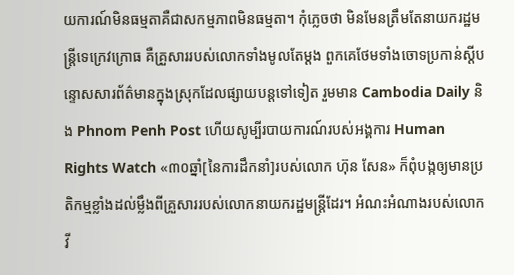យការណ៍មិនធម្មតាគឺជាសកម្មភាពមិនធម្មតា។ កុំភ្លេចថា មិនមែនត្រឹមតែនាយករដ្ឋមន្ត្រីទេក្រេវក្រោធ គឺគ្រួសាររបស់លោកទាំងមូលតែម្តង ពួកគេថែមទាំងចោទប្រកាន់ស្តីបន្ទោសសារព័ត៌មានក្នុងស្រុកដែលផ្សាយបន្តទៅទៀត រួមមាន Cambodia Daily និង Phnom Penh Post ហើយសូម្បីរបាយការណ៍របស់អង្គការ Human Rights Watch «៣០ឆ្នាំ[នៃការដឹកនាំ]របស់លោក ហ៊ុន សែន» ក៏ពុំបង្កឲ្យមានប្រតិកម្មខ្លាំងដល់ម្លឹងពីគ្រួសាររបស់លោកនាយករដ្ឋមន្ត្រីដែរ។ អំណះអំណាងរបស់លោក វី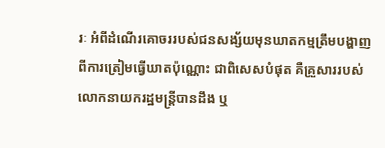រៈ អំពីដំណើរគោចររបស់ជនសង្ស័យមុនឃាតកម្មត្រឹមបង្ហាញពីការត្រៀមធ្វើឃាតប៉ុណ្ណោះ ជាពិសេសបំផុត គឺគ្រួសាររបស់លោកនាយករដ្ឋមន្ត្រីបានដឹង ឬ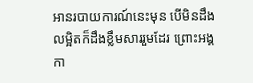អានរបាយការណ៍នេះមុន បើមិនដឹងលម្អិតក៏ដឹងខ្លឹមសាររួមដែរ ព្រោះអង្គកា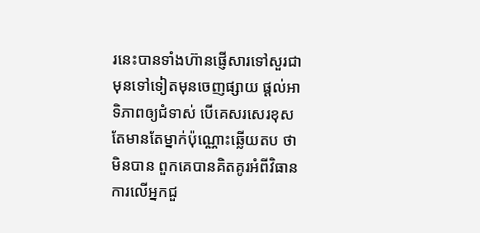រនេះបានទាំងហ៊ានផ្ញើសារទៅសួរជាមុនទៅទៀតមុនចេញផ្សាយ ផ្តល់អាទិភាពឲ្យជំទាស់ បើគេសរសេរខុស តែមានតែម្នាក់ប៉ុណ្ណោះឆ្លើយតប ថាមិនបាន ពួកគេបានគិតគូរអំពីវិធានការលើអ្នកជួ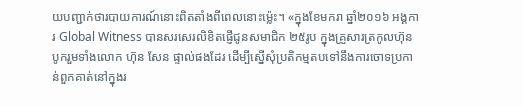យបញ្ជាក់ថារបាយការណ៍នោះពិតតាំងពីពេលនោះម្ល៉េះ។ «ក្នុងខែមករា ឆ្នាំ២០១៦ អង្គការ Global Witness បានសរសេរលិខិតផ្ញើជូនសមាជិក ២៥រូប ក្នុងគ្រួសារត្រកូលហ៊ុន បូករួមទាំងលោក ហ៊ុន សែន ផ្ទាល់ផងដែរ ដើម្បីស្នើសុំប្រតិកម្មតបទៅនឹងការចោទប្រកាន់ពួកគាត់នៅក្នុងរ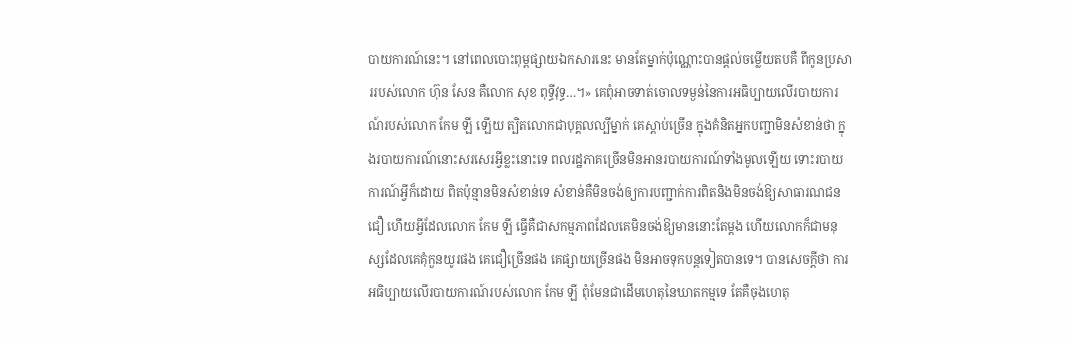បាយការណ៍នេះ។ នៅពេលបោះពុម្ពផ្សាយឯកសារនេះ មានតែម្នាក់ប៉ុណ្ណោះបានផ្តល់ចម្លើយតបគឺ ពីកូនប្រសាររបស់លោក ហ៊ុន សែន គឺលោក សុខ ពុទ្ធីវុទ្ធ…។» គេពុំអាចទាត់ចោលទម្ងន់នៃការអធិប្បាយលើរបាយការណ៍របស់លោក កែម ឡី ឡើយ ត្បិតលោកជាបុគ្គលល្បីម្នាក់ គេស្តាប់ច្រើន ក្នុងគំនិតអ្នកបញ្ជាមិនសំខាន់ថា ក្នុងរបាយការណ៍នោះសរសេរអ្វីខ្លះនោះទេ ពលរដ្ឋភាគច្រើនមិនអានរបាយការណ៍ទាំងមូលឡើយ ទោះរបាយការណ៍អ្វីក៏ដោយ ពិតប៉ុន្មានមិនសំខាន់ទេ សំខាន់គឺមិនចង់ឲ្យការបញ្ជាក់ការពិតនិងមិនចង់ឱ្យសាធារណជនជឿ ហើយអ្វីដែលលោក កែម ឡី ធ្វើគឺជាសកម្មភាពដែលគេមិនចង់ឱ្យមាននោះតែម្តង ហើយលោកក៏ជាមនុស្សដែលគេគុំកួនយូរផង គេជឿច្រើនផង គេផ្សាយច្រើនផង មិនអាចទុកបន្តទៀតបានទេ។ បានសេចក្តីថា ការអធិប្បាយលើរបាយការណ៍របស់លោក កែម ឡី ពុំមែនជាដើមហេតុនៃឃាតកម្មទេ តែគឺចុងហេតុ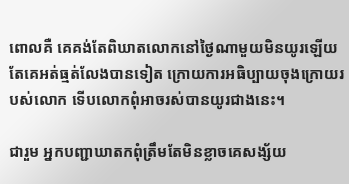ពោលគឺ គេគង់តែពិឃាតលោកនៅថ្ងៃណាមួយមិនយូរឡើយ តែគេអត់ធ្មត់លែងបានទៀត ក្រោយការអធិប្បាយចុងក្រោយរបស់លោក ទើបលោកពុំអាចរស់បានយូរជាងនេះ។

ជារួម អ្នកបញ្ជាឃាតកពុំត្រឹមតែមិនខ្លាចគេសង្ស័យ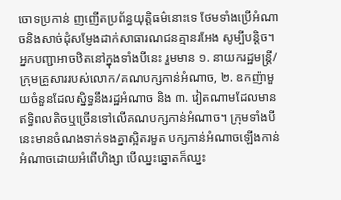ចោទប្រកាន់ ញញើតប្រព័ន្ធយុត្តិធម៌នោះទេ ថែមទាំងប្រើអំណាចនិងសាច់ដុំសម្ញែងដាក់សាធារណជនគ្មានរអែង សូម្បីបន្តិច។ អ្នកបញ្ជាអាចឋិតនៅក្នុងទាំងបីនេះ រួមមាន ១. នាយករដ្ឋមន្ត្រី/ក្រុមគ្រួសាររបស់លោក/គណបក្សកាន់អំណាច, ២. ឧកញ៉ាមួយចំនួនដែលស្និទ្ធនឹងរដ្ឋអំណាច និង ៣. វៀតណាមដែលមានឥទ្ធិពលតិចឬច្រើនទៅលើគណបក្សកាន់អំណាច។ ក្រុមទាំងបីនេះមានចំណងទាក់ទងគ្នាស្អិតរមួត បក្សកាន់អំណាចឡើងកាន់អំណាចដោយអំពើហិង្សា បើឈ្នះឆ្នោតក៏ឈ្នះ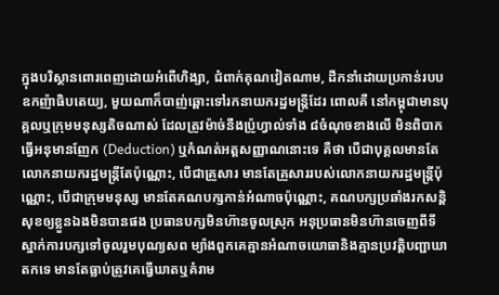ក្នុងបរិស្ថានពោរពេញដោយអំពើហិង្សា, ជំពាក់គុណវៀតណាម, ដឹកនាំដោយប្រកាន់របបឧកញ៉ាធិបតេយ្យ, មួយណាក៏បាញ់ឆ្ពោះទៅរកនាយករដ្ឋមន្ត្រីដែរ ពោលគឺ នៅកម្ពុជាមានបុគ្គលឬក្រុមមនុស្សតិចណាស់ ដែលត្រូវម៉ាច់នឹងប្រ៉ូហ្វាល់ទាំង ៨ចំណុចខាងលើ មិនពិបាកធ្វើអនុមានញែក (Deduction) ឬកំណត់អត្តសញ្ញាណនោះទេ គឺថា បើជាបុគ្គលមានតែលោកនាយករដ្ឋមន្ត្រីតែប៉ុណ្ណោះ, បើជាគ្រួសារ មានតែគ្រួសាររបស់លោកនាយករដ្ឋមន្ត្រីប៉ុណ្ណោះ, បើជាក្រុមមនុស្ស មានតែគណបក្សកាន់អំណាចប៉ុណ្ណោះ, គណបក្សប្រឆាំងរកសន្តិសុខឲ្យខ្លួនឯងមិនបានផង ប្រធានបក្សមិនហ៊ានចូលស្រុក អនុប្រធានមិនហ៊ានចេញពីទីស្នាក់ការបក្សទៅចូលរួមបុណ្យសព ម្យ៉ាងពួកគេគ្មានអំណាចយោធានិងគ្មានប្រវត្តិបញ្ជាឃាតកទេ មានតែធ្លាប់ត្រូវគេធ្វើឃាតឬគំរាម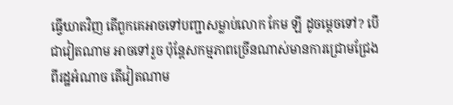ធ្វើឃាតវិញ តើពួកគេអាចទៅបញ្ជាសម្លាប់លោក កែម ឡី ដូចម្តេចទៅ? បើជាវៀតណាម អាចទៅរួច ប៉ុន្តែសកម្មភាពច្រើនណាស់មានការជ្រោមជ្រែងពីរដ្ឋអំណាច តើវៀតណាម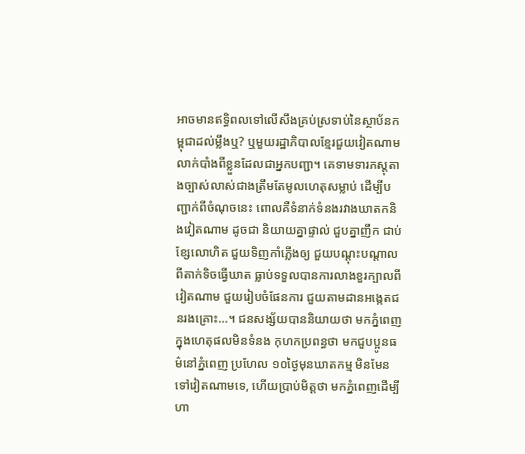អាចមានឥទ្ធិពលទៅលើសឹងគ្រប់ស្រទាប់នៃស្ថាប័នកម្ពុជាដល់ម្លឹងឬ? ឬមួយរដ្ឋាភិបាលខ្មែរជួយវៀតណាមលាក់បាំងពីខ្លួនដែលជាអ្នកបញ្ជា។ គេទាមទារភស្តុតាងច្បាស់លាស់ជាងត្រឹមតែមូលហេតុសម្លាប់ ដើម្បីបញ្ជាក់ពីចំណុចនេះ ពោលគឺទំនាក់ទំនងរវាងឃាតកនិងវៀតណាម ដូចជា និយាយគ្នាផ្ទាល់ ជួបគ្នាញឹក ជាប់ខ្សែលោហិត ជួយទិញកាំភ្លើងឲ្យ ជួយបណ្តុះបណ្តាលពីតាក់ទិចធ្វើឃាត ធ្លាប់ទទួលបានការលាងខួរក្បាលពីវៀតណាម ជួយរៀបចំផែនការ ជួយតាមដានអង្កេតជនរងគ្រោះ…។ ជនសង្ស័យបាននិយាយថា មកភ្នំពេញក្នុងហេតុផលមិនទំនង កុហកប្រពន្ធថា មកជួបប្អូនធម៌នៅភ្នំពេញ ប្រហែល ១០ថ្ងៃមុនឃាតកម្ម មិនមែនទៅវៀតណាមទេ, ហើយប្រាប់មិត្តថា មកភ្នំពេញដើម្បីហា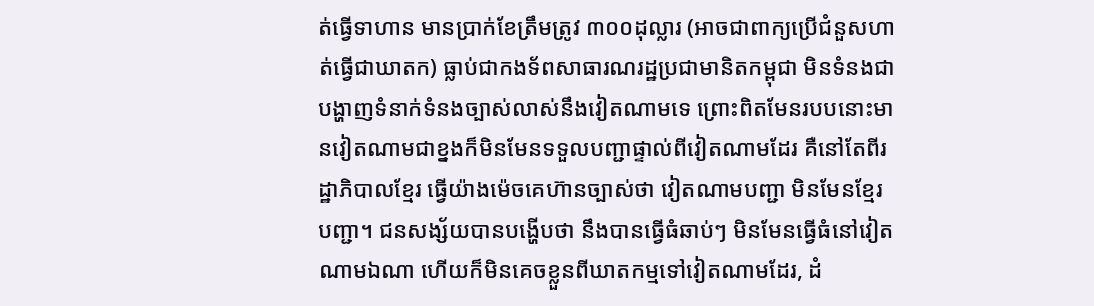ត់ធ្វើទាហាន មានប្រាក់ខែត្រឹមត្រូវ ៣០០ដុល្លារ (អាចជាពាក្យប្រើជំនួសហាត់ធ្វើជាឃាតក) ធ្លាប់ជាកងទ័ពសាធារណរដ្ឋប្រជាមានិតកម្ពុជា មិនទំនងជាបង្ហាញទំនាក់ទំនងច្បាស់លាស់នឹងវៀតណាមទេ ព្រោះពិតមែនរបបនោះមានវៀតណាមជាខ្នងក៏មិនមែនទទួលបញ្ជាផ្ទាល់ពីវៀតណាមដែរ គឺនៅតែពីរដ្ឋាភិបាលខ្មែរ ធ្វើយ៉ាងម៉េចគេហ៊ានច្បាស់ថា វៀតណាមបញ្ជា មិនមែនខ្មែរបញ្ជា។ ជនសង្ស័យបានបង្ហើបថា នឹងបានធ្វើធំឆាប់ៗ មិនមែនធ្វើធំនៅវៀតណាមឯណា ហើយក៏មិនគេចខ្លួនពីឃាតកម្មទៅវៀតណាមដែរ, ដំ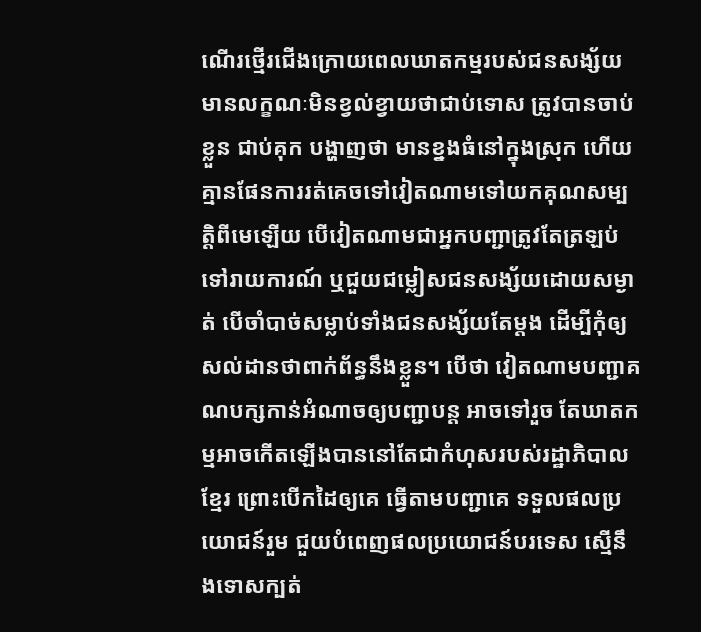ណើរថ្មើរជើងក្រោយពេលឃាតកម្មរបស់ជនសង្ស័យមានលក្ខណៈមិនខ្វល់ខ្វាយថាជាប់ទោស ត្រូវបានចាប់ខ្លួន ជាប់គុក បង្ហាញថា មានខ្នងធំនៅក្នុងស្រុក ហើយគ្មានផែនការរត់គេចទៅវៀតណាមទៅយកគុណសម្បត្តិពីមេឡើយ បើវៀតណាមជាអ្នកបញ្ជាត្រូវតែត្រឡប់ទៅរាយការណ៍ ឬជួយជម្លៀសជនសង្ស័យដោយសម្ងាត់ បើចាំបាច់សម្លាប់ទាំងជនសង្ស័យតែម្តង ដើម្បីកុំឲ្យសល់ដានថាពាក់ព័ន្ធនឹងខ្លួន។ បើថា វៀតណាមបញ្ជាគណបក្សកាន់អំណាចឲ្យបញ្ជាបន្ត អាចទៅរួច តែឃាតកម្មអាចកើតឡើងបាននៅតែជាកំហុសរបស់រដ្ឋាភិបាលខ្មែរ ព្រោះបើកដៃឲ្យគេ ធ្វើតាមបញ្ជាគេ ទទួលផលប្រយោជន៍រួម ជួយបំពេញផលប្រយោជន៍បរទេស ស្មើនឹងទោសក្បត់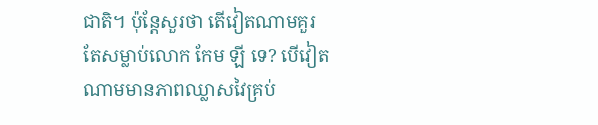ជាតិ។ ប៉ុន្តែសួរថា តើវៀតណាមគួរតែសម្លាប់លោក កែម ឡី ទេ? បើវៀតណាមមានភាពឈ្លាសវៃគ្រប់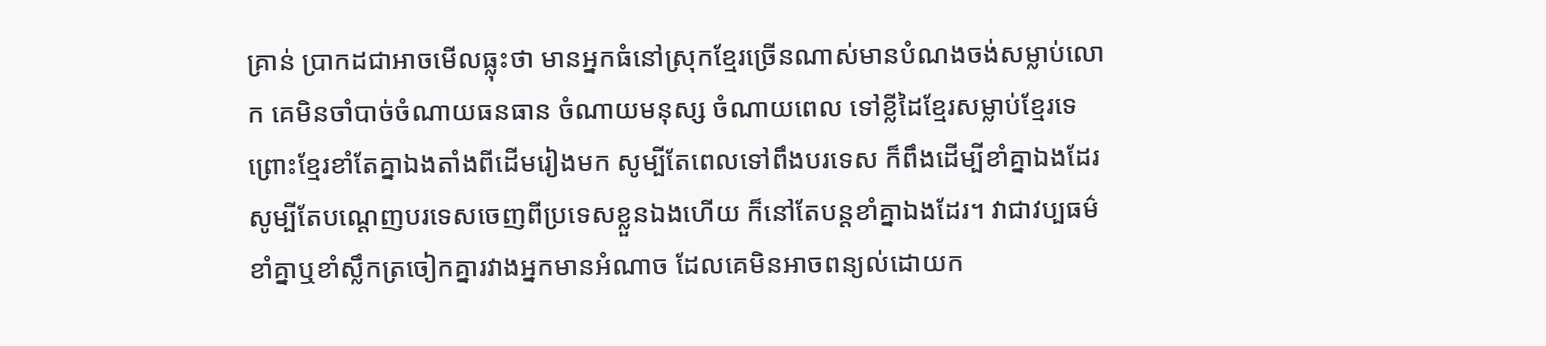គ្រាន់ ប្រាកដជាអាចមើលធ្លុះថា មានអ្នកធំនៅស្រុកខ្មែរច្រើនណាស់មានបំណងចង់សម្លាប់លោក គេមិនចាំបាច់ចំណាយធនធាន ចំណាយមនុស្ស ចំណាយពេល ទៅខ្លីដៃខ្មែរសម្លាប់ខ្មែរទេ ព្រោះខ្មែរខាំតែគ្នាឯងតាំងពីដើមរៀងមក សូម្បីតែពេលទៅពឹងបរទេស ក៏ពឹងដើម្បីខាំគ្នាឯងដែរ សូម្បីតែបណ្តេញបរទេសចេញពីប្រទេសខ្លួនឯងហើយ ក៏នៅតែបន្តខាំគ្នាឯងដែរ។ វាជាវប្បធម៌ខាំគ្នាឬខាំស្លឹកត្រចៀកគ្នារវាងអ្នកមានអំណាច ដែលគេមិនអាចពន្យល់ដោយក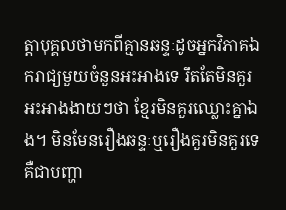ត្តាបុគ្គលថាមកពីគ្មានឆន្ទៈដូចអ្នកវិភាគឯករាជ្យមួយចំនួនអះអាងទេ រឹតតែមិនគួរអះអាងងាយៗថា ខ្មែរមិនគួរឈ្លោះគ្នាឯង។ មិនមែនរឿងឆន្ទៈឬរឿងគួរមិនគួរទេគឺជាបញ្ហា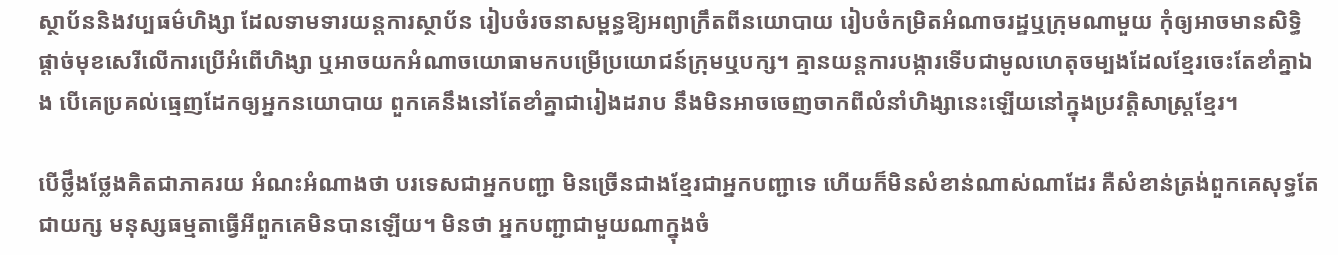ស្ថាប័ននិងវប្បធម៌ហិង្សា ដែលទាមទារយន្តការស្ថាប័ន រៀបចំរចនាសម្ពន្ធឱ្យអព្យាក្រឹតពីនយោបាយ រៀបចំកម្រិតអំណាចរដ្ឋឬក្រុមណាមួយ កុំឲ្យអាចមានសិទ្ធិផ្តាច់មុខសេរីលើការប្រើអំពើហិង្សា ឬអាចយកអំណាចយោធាមកបម្រើប្រយោជន៍ក្រុមឬបក្ស។ គ្មានយន្តការបង្ការទើបជាមូលហេតុចម្បងដែលខ្មែរចេះតែខាំគ្នាឯង បើគេប្រគល់ធ្មេញដែកឲ្យអ្នកនយោបាយ ពួកគេនឹងនៅតែខាំគ្នាជារៀងដរាប នឹងមិនអាចចេញចាកពីលំនាំហិង្សានេះឡើយនៅក្នុងប្រវត្តិសាស្ត្រខ្មែរ។

បើថ្លឹងថ្លែងគិតជាភាគរយ អំណះអំណាងថា បរទេសជាអ្នកបញ្ជា មិនច្រើនជាងខ្មែរជាអ្នកបញ្ជាទេ ហើយក៏មិនសំខាន់ណាស់ណាដែរ គឺសំខាន់ត្រង់ពួកគេសុទ្ធតែជាយក្ស មនុស្សធម្មតាធ្វើអីពួកគេមិនបានឡើយ។ មិនថា អ្នកបញ្ជាជាមួយណាក្នុងចំ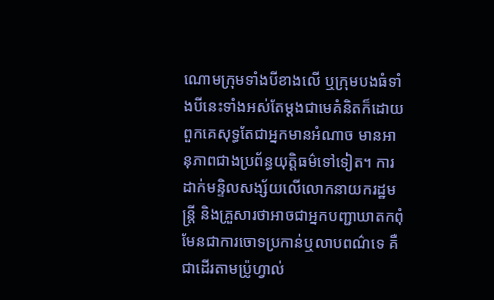ណោមក្រុមទាំងបីខាងលើ ឬក្រុមបងធំទាំងបីនេះទាំងអស់តែម្តងជាមេគំនិតក៏ដោយ ពួកគេសុទ្ធតែជាអ្នកមានអំណាច មានអានុភាពជាងប្រព័ន្ធយុត្តិធម៌ទៅទៀត។ ការដាក់មន្ទិលសង្ស័យលើលោកនាយករដ្ឋមន្ត្រី និងគ្រួសារថាអាចជាអ្នកបញ្ជាឃាតកពុំមែនជាការចោទប្រកាន់ឬលាបពណ៌ទេ គឺជាដើរតាមប្រ៉ូហ្វាល់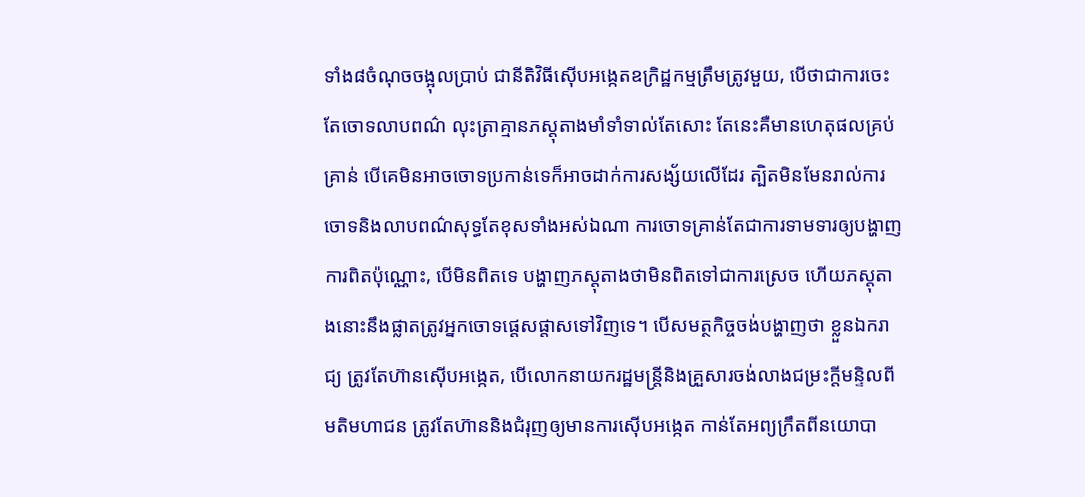ទាំង៨ចំណុចចង្អុលបា្រប់ ជានីតិវិធីស៊ើបអង្កេតឧក្រិដ្ឋកម្មត្រឹមត្រូវមួយ, បើថាជាការចេះតែចោទលាបពណ៌ លុះត្រាគ្មានភស្តុតាងមាំទាំទាល់តែសោះ តែនេះគឺមានហេតុផលគ្រប់គ្រាន់ បើគេមិនអាចចោទប្រកាន់ទេក៏អាចដាក់ការសង្ស័យលើដែរ ត្បិតមិនមែនរាល់ការចោទនិងលាបពណ៌សុទ្ធតែខុសទាំងអស់ឯណា ការចោទគ្រាន់តែជាការទាមទារឲ្យបង្ហាញការពិតប៉ុណ្ណោះ, បើមិនពិតទេ បង្ហាញភស្តុតាងថាមិនពិតទៅជាការស្រេច ហើយភស្តុតាងនោះនឹងផ្លាតត្រូវអ្នកចោទផ្តេសផ្តាសទៅវិញទេ។ បើសមត្ថកិច្ចចង់បង្ហាញថា ខ្លួនឯករាជ្យ ត្រូវតែហ៊ានស៊ើបអង្កេត, បើលោកនាយករដ្ឋមន្ត្រីនិងគ្រួសារចង់លាងជម្រះក្តីមន្ទិលពីមតិមហាជន ត្រូវតែហ៊ាននិងជំរុញឲ្យមានការស៊ើបអង្កេត កាន់តែអព្យក្រឹតពីនយោបា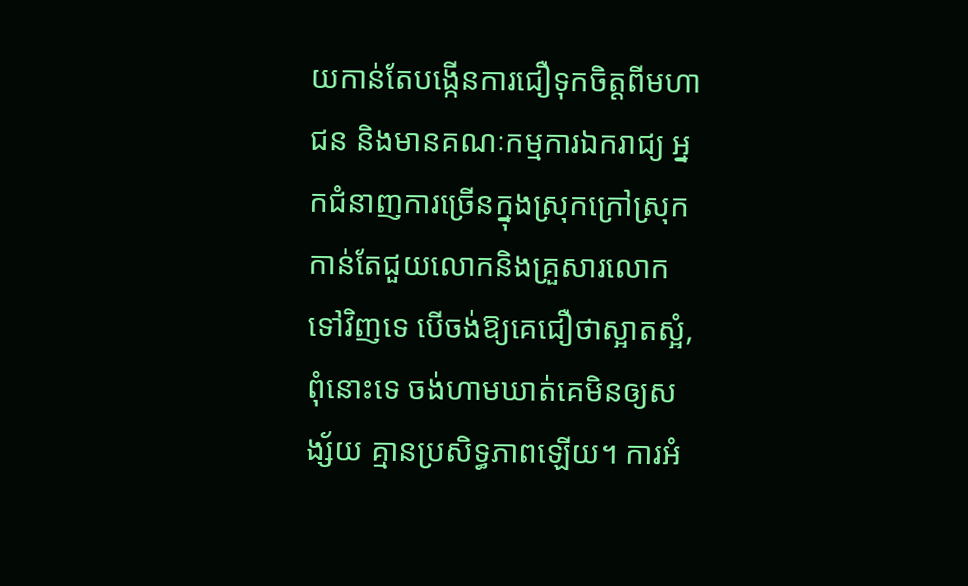យកាន់តែបង្កើនការជឿទុកចិត្តពីមហាជន និងមានគណៈកម្មការឯករាជ្យ អ្នកជំនាញការច្រើនក្នុងស្រុកក្រៅស្រុក កាន់តែជួយលោកនិងគ្រួសារលោកទៅវិញទេ បើចង់ឱ្យគេជឿថាស្អាតស្អំ, ពុំនោះទេ ចង់ហាមឃាត់គេមិនឲ្យសង្ស័យ គ្មានប្រសិទ្ធភាពឡើយ។ ការអំ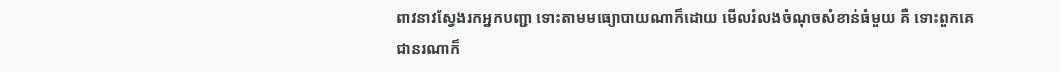ពាវនាវស្វែងរកអ្នកបញ្ជា ទោះតាមមធ្យោបាយណាក៏ដោយ មើលរំលងចំណុចសំខាន់ធំមួយ គឺ ទោះពួកគេជានរណាក៏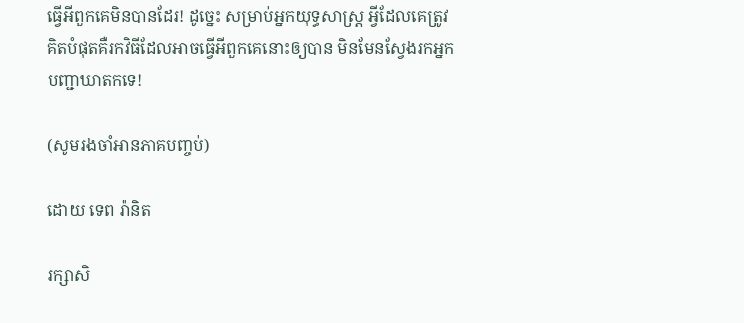ធ្វើអីពួកគេមិនបានដែរ! ដូច្នេះ សម្រាប់អ្នកយុទ្ធសាស្ត្រ អ្វីដែលគេត្រូវគិតបំផុតគឺរកវិធីដែលអាចធ្វើអីពួកគេនោះឲ្យបាន មិនមែនស្វែងរកអ្នកបញ្ជាឃាតកទេ!

(សូមរងចាំអានភាគបញ្ចប់)

ដោយ ទេព រ៉ានិត

រក្សាសិ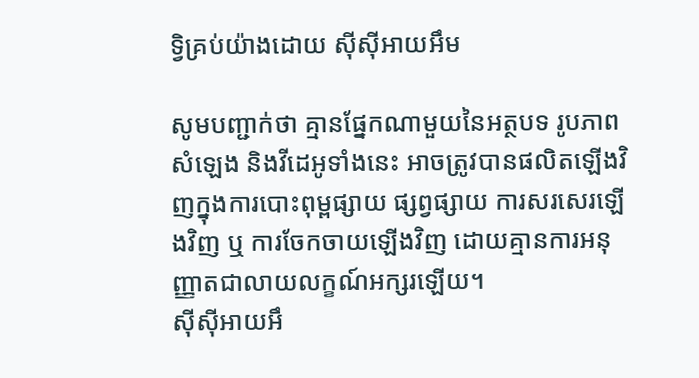ទ្វិគ្រប់យ៉ាងដោយ ស៊ីស៊ីអាយអឹម

សូមបញ្ជាក់ថា គ្មានផ្នែកណាមួយនៃអត្ថបទ រូបភាព សំឡេង និងវីដេអូទាំងនេះ អាចត្រូវបានផលិតឡើងវិញក្នុងការបោះពុម្ពផ្សាយ ផ្សព្វផ្សាយ ការសរសេរឡើងវិញ ឬ ការចែកចាយឡើងវិញ ដោយគ្មានការអនុញ្ញាតជាលាយលក្ខណ៍អក្សរឡើយ។
ស៊ីស៊ីអាយអឹ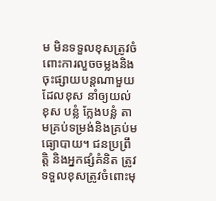ម មិនទទួលខុសត្រូវចំពោះការលួចចម្លងនិងចុះផ្សាយបន្តណាមួយ ដែលខុស នាំឲ្យយល់ខុស បន្លំ ក្លែងបន្លំ តាមគ្រប់ទម្រង់និងគ្រប់មធ្យោបាយ។ ជនប្រព្រឹត្តិ និងអ្នកផ្សំគំនិត ត្រូវទទួលខុសត្រូវចំពោះមុ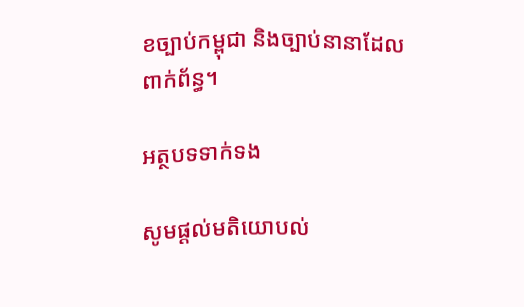ខច្បាប់កម្ពុជា និងច្បាប់នានាដែលពាក់ព័ន្ធ។

អត្ថបទទាក់ទង

សូមផ្ដល់មតិយោបល់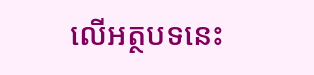លើអត្ថបទនេះ